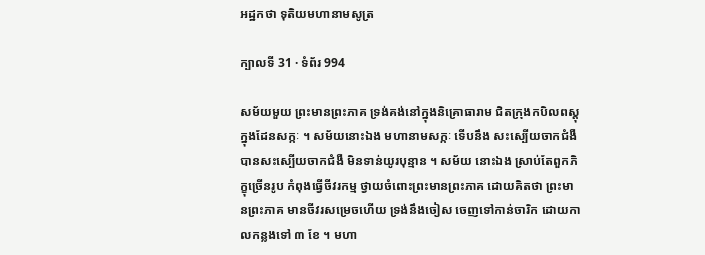អដ្ឋកថា ទុតិយមហានាមសូត្រ

ក្បាលទី 31 · ទំព័រ 994

សម័យមួយ ព្រះមានព្រះភាគ ទ្រង់គង់នៅក្នុងនិគ្រោធារាម ជិតក្រុងកបិលពស្តុ ក្នុងដែនសក្កៈ ។ សម័យនោះឯង មហានាមសក្កៈ ទើបនឹង សះស្បើយចាកជំងឺ បានសះស្បើយចាកជំងឺ មិនទាន់យូរបុន្មាន ។ សម័យ នោះឯង ស្រាប់តែពួកភិក្ខុច្រើនរូប កំពុងធ្វើចីវរកម្ម ថ្វាយចំពោះព្រះមានព្រះភាគ ដោយគិតថា ព្រះមានព្រះភាគ មានចីវរសម្រេចហើយ ទ្រង់នឹងចៀស ចេញទៅកាន់ចារិក ដោយកាលកន្លងទៅ ៣ ខែ ។ មហា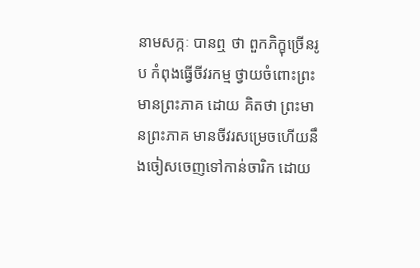នាមសក្កៈ បានឮ ថា ពួកភិក្ខុច្រើនរូប កំពុងធ្វើចីវរកម្ម ថ្វាយចំពោះព្រះមានព្រះភាគ ដោយ គិតថា ព្រះមានព្រះភាគ មានចីវរសម្រេចហើយនឹងចៀសចេញទៅកាន់ចារិក ដោយ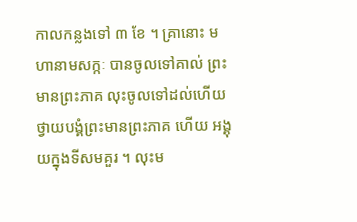កាលកន្លងទៅ ៣ ខែ ។ គ្រានោះ មហានាមសក្កៈ បានចូលទៅគាល់ ព្រះមានព្រះភាគ លុះចូលទៅដល់ហើយ ថ្វាយបង្គំព្រះមានព្រះភាគ ហើយ អង្គុយក្នុងទីសមគួរ ។ លុះម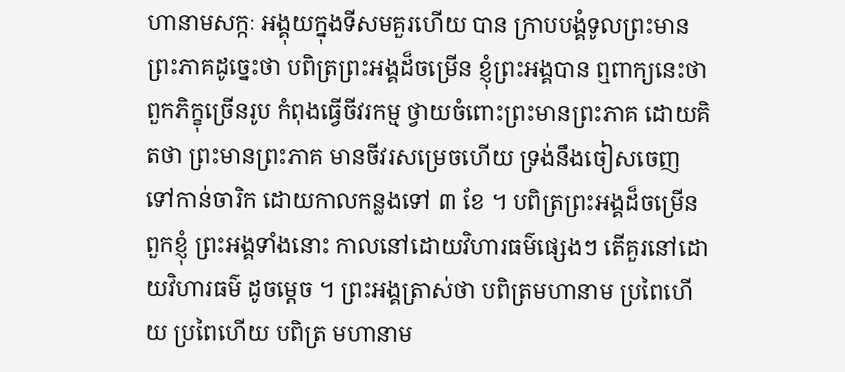ហានាមសក្កៈ អង្គុយក្នុងទីសមគួរហើយ បាន ក្រាបបង្គំទូលព្រះមានព្រះភាគដូច្នេះថា បពិត្រព្រះអង្គដ៏ចម្រើន ខ្ញុំព្រះអង្គបាន ឮពាក្យនេះថា ពួកភិក្ខុច្រើនរូប កំពុងធ្វើចីវរកម្ម ថ្វាយចំពោះព្រះមានព្រះភាគ ដោយគិតថា ព្រះមានព្រះភាគ មានចីវរសម្រេចហើយ ទ្រង់នឹងចៀសចេញ ទៅកាន់ចារិក ដោយកាលកន្លងទៅ ៣ ខែ ។ បពិត្រព្រះអង្គដ៏ចម្រើន ពួកខ្ញុំ ព្រះអង្គទាំងនោះ កាលនៅដោយវិហារធម៌ផ្សេងៗ តើគួរនៅដោយវិហារធម៌ ដូចម្តេច ។ ព្រះអង្គត្រាស់ថា បពិត្រមហានាម ប្រពៃហើយ ប្រពៃហើយ បពិត្រ មហានាម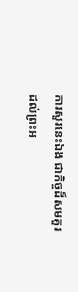ការសួរនេះឯង ជាកិច្ចដ៏សមគួរ ដល់ព្រះអ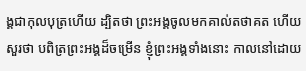ង្គជាកុលបុត្រហើយ ដ្បិតថា ព្រះអង្គចូលមកគាល់តថាគត ហើយសួរថា បពិត្រព្រះអង្គដ៏ចម្រើន ខ្ញុំព្រះអង្គទាំងនោះ កាលនៅដោយ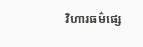វិហារធម៌ផ្សេ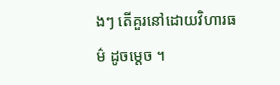ងៗ តើគួរនៅដោយវិហារធម៌ ដូចម្តេច ។